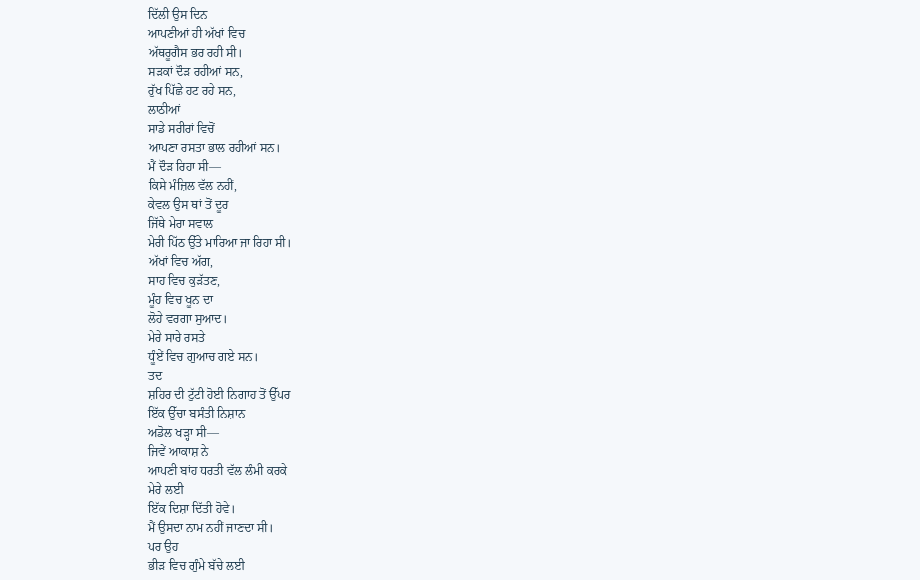ਦਿੱਲੀ ਉਸ ਦਿਨ
ਆਪਣੀਆਂ ਹੀ ਅੱਖਾਂ ਵਿਚ
ਅੱਥਰੂਗੈਸ ਭਰ ਰਹੀ ਸੀ।
ਸੜਕਾਂ ਦੌੜ ਰਹੀਆਂ ਸਨ,
ਰੁੱਖ ਪਿੱਛੇ ਹਟ ਰਹੇ ਸਨ,
ਲਾਠੀਆਂ
ਸਾਡੇ ਸਰੀਰਾਂ ਵਿਚੋਂ
ਆਪਣਾ ਰਸਤਾ ਭਾਲ ਰਹੀਆਂ ਸਨ।
ਮੈਂ ਦੌੜ ਰਿਹਾ ਸੀ—
ਕਿਸੇ ਮੰਜ਼ਿਲ ਵੱਲ ਨਹੀਂ,
ਕੇਵਲ ਉਸ ਥਾਂ ਤੋਂ ਦੂਰ
ਜਿੱਥੇ ਮੇਰਾ ਸਵਾਲ
ਮੇਰੀ ਪਿੱਠ ਉੱਤੇ ਮਾਰਿਆ ਜਾ ਰਿਹਾ ਸੀ।
ਅੱਖਾਂ ਵਿਚ ਅੱਗ,
ਸਾਹ ਵਿਚ ਕੁੜੱਤਣ,
ਮੂੰਹ ਵਿਚ ਖੂਨ ਦਾ
ਲੋਹੇ ਵਰਗਾ ਸੁਆਦ।
ਮੇਰੇ ਸਾਰੇ ਰਸਤੇ
ਧੂੰਏਂ ਵਿਚ ਗੁਆਚ ਗਏ ਸਨ।
ਤਦ
ਸ਼ਹਿਰ ਦੀ ਟੁੱਟੀ ਹੋਈ ਨਿਗਾਹ ਤੋਂ ਉੱਪਰ
ਇੱਕ ਉੱਚਾ ਬਸੰਤੀ ਨਿਸ਼ਾਨ
ਅਡੋਲ ਖੜ੍ਹਾ ਸੀ—
ਜਿਵੇਂ ਆਕਾਸ਼ ਨੇ
ਆਪਣੀ ਬਾਂਹ ਧਰਤੀ ਵੱਲ ਲੰਮੀ ਕਰਕੇ
ਮੇਰੇ ਲਈ
ਇੱਕ ਦਿਸ਼ਾ ਦਿੱਤੀ ਹੋਵੇ।
ਮੈਂ ਉਸਦਾ ਨਾਮ ਨਹੀਂ ਜਾਣਦਾ ਸੀ।
ਪਰ ਉਹ
ਭੀੜ ਵਿਚ ਗੁੰਮੇ ਬੱਚੇ ਲਈ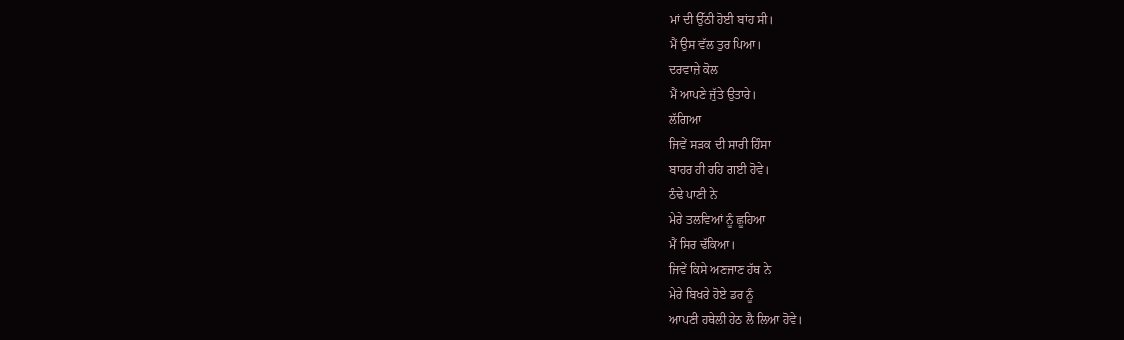ਮਾਂ ਦੀ ਉੱਠੀ ਹੋਈ ਬਾਂਹ ਸੀ।
ਮੈਂ ਉਸ ਵੱਲ ਤੁਰ ਪਿਆ।
ਦਰਵਾਜ਼ੇ ਕੋਲ
ਮੈਂ ਆਪਣੇ ਜੁੱਤੇ ਉਤਾਰੇ।
ਲੱਗਿਆ
ਜਿਵੇਂ ਸੜਕ ਦੀ ਸਾਰੀ ਹਿੰਸਾ
ਬਾਹਰ ਹੀ ਰਹਿ ਗਈ ਹੋਵੇ।
ਠੰਢੇ ਪਾਣੀ ਨੇ
ਮੇਰੇ ਤਲਵਿਆਂ ਨੂੰ ਛੂਹਿਆ
ਮੈਂ ਸਿਰ ਢੱਕਿਆ।
ਜਿਵੇਂ ਕਿਸੇ ਅਣਜਾਣ ਹੱਥ ਨੇ
ਮੇਰੇ ਬਿਖਰੇ ਹੋਏ ਡਰ ਨੂੰ
ਆਪਣੀ ਹਥੇਲੀ ਹੇਠ ਲੈ ਲਿਆ ਹੋਵੇ।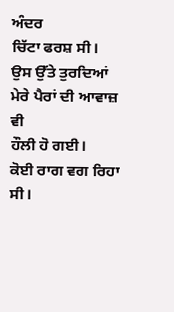ਅੰਦਰ
ਚਿੱਟਾ ਫਰਸ਼ ਸੀ।
ਉਸ ਉੱਤੇ ਤੁਰਦਿਆਂ
ਮੇਰੇ ਪੈਰਾਂ ਦੀ ਆਵਾਜ਼ ਵੀ
ਹੌਲੀ ਹੋ ਗਈ।
ਕੋਈ ਰਾਗ ਵਗ ਰਿਹਾ ਸੀ।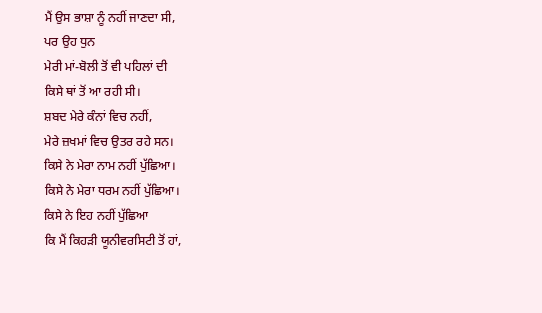ਮੈਂ ਉਸ ਭਾਸ਼ਾ ਨੂੰ ਨਹੀਂ ਜਾਣਦਾ ਸੀ,
ਪਰ ਉਹ ਧੁਨ
ਮੇਰੀ ਮਾਂ-ਬੋਲੀ ਤੋਂ ਵੀ ਪਹਿਲਾਂ ਦੀ
ਕਿਸੇ ਥਾਂ ਤੋਂ ਆ ਰਹੀ ਸੀ।
ਸ਼ਬਦ ਮੇਰੇ ਕੰਨਾਂ ਵਿਚ ਨਹੀਂ,
ਮੇਰੇ ਜ਼ਖਮਾਂ ਵਿਚ ਉਤਰ ਰਹੇ ਸਨ।
ਕਿਸੇ ਨੇ ਮੇਰਾ ਨਾਮ ਨਹੀਂ ਪੁੱਛਿਆ।
ਕਿਸੇ ਨੇ ਮੇਰਾ ਧਰਮ ਨਹੀਂ ਪੁੱਛਿਆ।
ਕਿਸੇ ਨੇ ਇਹ ਨਹੀਂ ਪੁੱਛਿਆ
ਕਿ ਮੈਂ ਕਿਹੜੀ ਯੂਨੀਵਰਸਿਟੀ ਤੋਂ ਹਾਂ,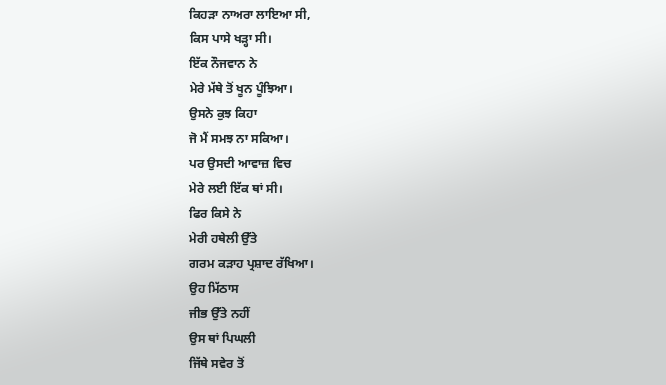ਕਿਹੜਾ ਨਾਅਰਾ ਲਾਇਆ ਸੀ,
ਕਿਸ ਪਾਸੇ ਖੜ੍ਹਾ ਸੀ।
ਇੱਕ ਨੌਜਵਾਨ ਨੇ
ਮੇਰੇ ਮੱਥੇ ਤੋਂ ਖੂਨ ਪੂੰਝਿਆ।
ਉਸਨੇ ਕੁਝ ਕਿਹਾ
ਜੋ ਮੈਂ ਸਮਝ ਨਾ ਸਕਿਆ।
ਪਰ ਉਸਦੀ ਆਵਾਜ਼ ਵਿਚ
ਮੇਰੇ ਲਈ ਇੱਕ ਥਾਂ ਸੀ।
ਫਿਰ ਕਿਸੇ ਨੇ
ਮੇਰੀ ਹਥੇਲੀ ਉੱਤੇ
ਗਰਮ ਕੜਾਹ ਪ੍ਰਸ਼ਾਦ ਰੱਖਿਆ।
ਉਹ ਮਿੱਠਾਸ
ਜੀਭ ਉੱਤੇ ਨਹੀਂ
ਉਸ ਥਾਂ ਪਿਘਲੀ
ਜਿੱਥੇ ਸਵੇਰ ਤੋਂ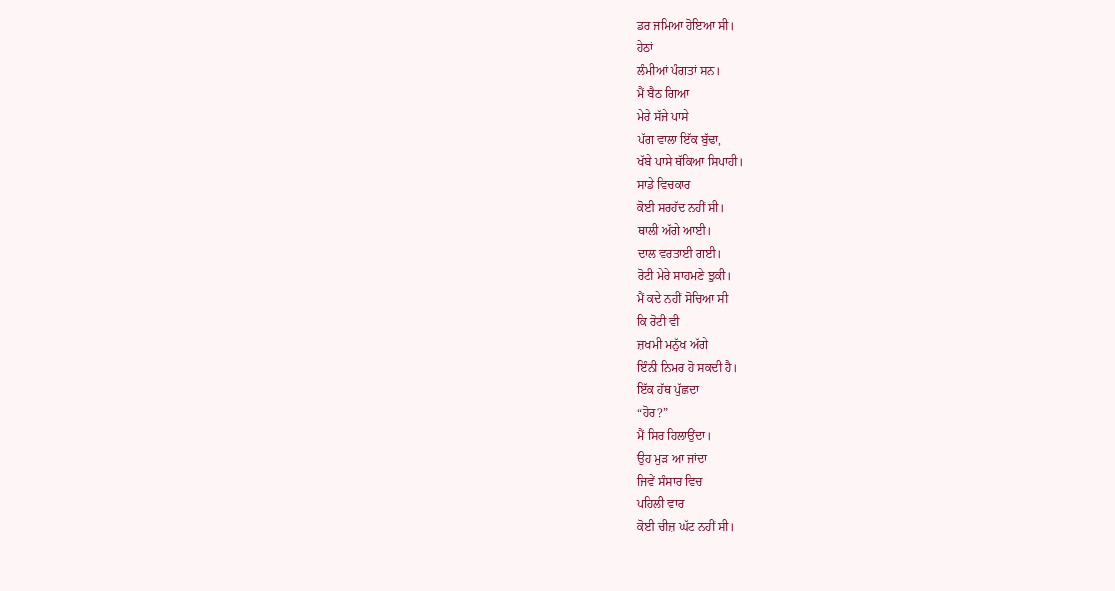ਡਰ ਜਮਿਆ ਹੋਇਆ ਸੀ।
ਹੇਠਾਂ
ਲੰਮੀਆਂ ਪੰਗਤਾਂ ਸਨ।
ਮੈਂ ਬੈਠ ਗਿਆ
ਮੇਰੇ ਸੱਜੇ ਪਾਸੇ
ਪੱਗ ਵਾਲਾ ਇੱਕ ਬੁੱਢਾ,
ਖੱਬੇ ਪਾਸੇ ਥੱਕਿਆ ਸਿਪਾਹੀ।
ਸਾਡੇ ਵਿਚਕਾਰ
ਕੋਈ ਸਰਹੱਦ ਨਹੀਂ ਸੀ।
ਥਾਲੀ ਅੱਗੇ ਆਈ।
ਦਾਲ ਵਰਤਾਈ ਗਈ।
ਰੋਟੀ ਮੇਰੇ ਸਾਹਮਣੇ ਝੁਕੀ।
ਮੈਂ ਕਦੇ ਨਹੀਂ ਸੋਚਿਆ ਸੀ
ਕਿ ਰੋਟੀ ਵੀ
ਜ਼ਖਮੀ ਮਨੁੱਖ ਅੱਗੇ
ਇੰਨੀ ਨਿਮਰ ਹੋ ਸਕਦੀ ਹੈ।
ਇੱਕ ਹੱਥ ਪੁੱਛਦਾ
“ਹੋਰ?”
ਮੈਂ ਸਿਰ ਹਿਲਾਉਂਦਾ।
ਉਹ ਮੁੜ ਆ ਜਾਂਦਾ
ਜਿਵੇਂ ਸੰਸਾਰ ਵਿਚ
ਪਹਿਲੀ ਵਾਰ
ਕੋਈ ਚੀਜ਼ ਘੱਟ ਨਹੀਂ ਸੀ।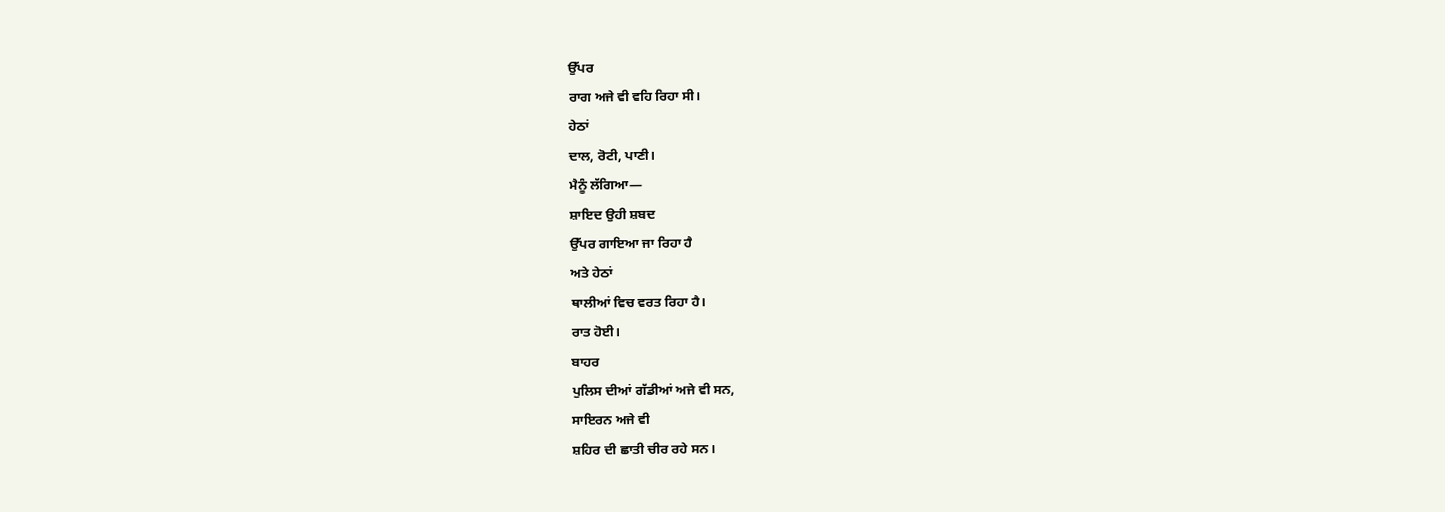ਉੱਪਰ
ਰਾਗ ਅਜੇ ਵੀ ਵਹਿ ਰਿਹਾ ਸੀ।
ਹੇਠਾਂ
ਦਾਲ, ਰੋਟੀ, ਪਾਣੀ।
ਮੈਨੂੰ ਲੱਗਿਆ—
ਸ਼ਾਇਦ ਉਹੀ ਸ਼ਬਦ
ਉੱਪਰ ਗਾਇਆ ਜਾ ਰਿਹਾ ਹੈ
ਅਤੇ ਹੇਠਾਂ
ਥਾਲੀਆਂ ਵਿਚ ਵਰਤ ਰਿਹਾ ਹੈ।
ਰਾਤ ਹੋਈ।
ਬਾਹਰ
ਪੁਲਿਸ ਦੀਆਂ ਗੱਡੀਆਂ ਅਜੇ ਵੀ ਸਨ,
ਸਾਇਰਨ ਅਜੇ ਵੀ
ਸ਼ਹਿਰ ਦੀ ਛਾਤੀ ਚੀਰ ਰਹੇ ਸਨ।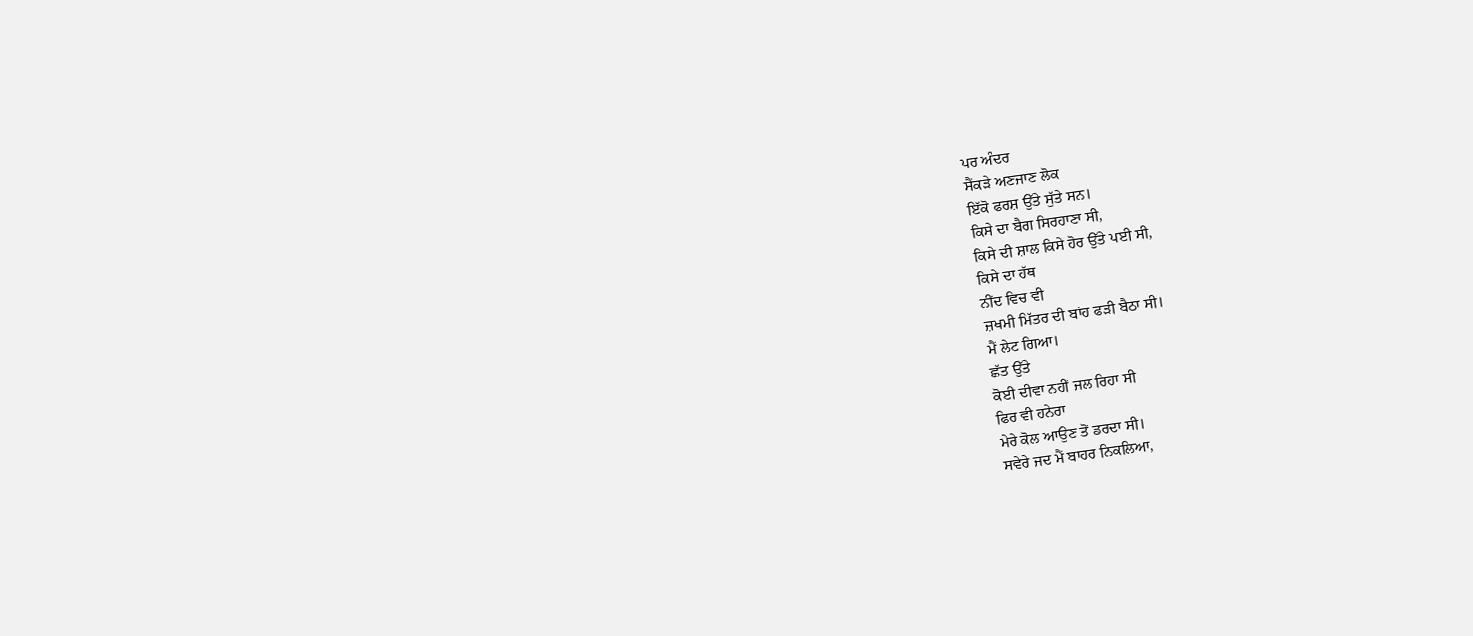ਪਰ ਅੰਦਰ
ਸੈਂਕੜੇ ਅਣਜਾਣ ਲੋਕ
ਇੱਕੋ ਫਰਸ਼ ਉੱਤੇ ਸੁੱਤੇ ਸਨ।
ਕਿਸੇ ਦਾ ਬੈਗ ਸਿਰਹਾਣਾ ਸੀ,
ਕਿਸੇ ਦੀ ਸ਼ਾਲ ਕਿਸੇ ਹੋਰ ਉੱਤੇ ਪਈ ਸੀ,
ਕਿਸੇ ਦਾ ਹੱਥ
ਨੀਂਦ ਵਿਚ ਵੀ
ਜ਼ਖਮੀ ਮਿੱਤਰ ਦੀ ਬਾਂਹ ਫੜੀ ਬੈਠਾ ਸੀ।
ਮੈਂ ਲੇਟ ਗਿਆ।
ਛੱਤ ਉੱਤੇ
ਕੋਈ ਦੀਵਾ ਨਹੀਂ ਜਲ ਰਿਹਾ ਸੀ
ਫਿਰ ਵੀ ਹਨੇਰਾ
ਮੇਰੇ ਕੋਲ ਆਉਣ ਤੋਂ ਡਰਦਾ ਸੀ।
ਸਵੇਰੇ ਜਦ ਮੈਂ ਬਾਹਰ ਨਿਕਲਿਆ,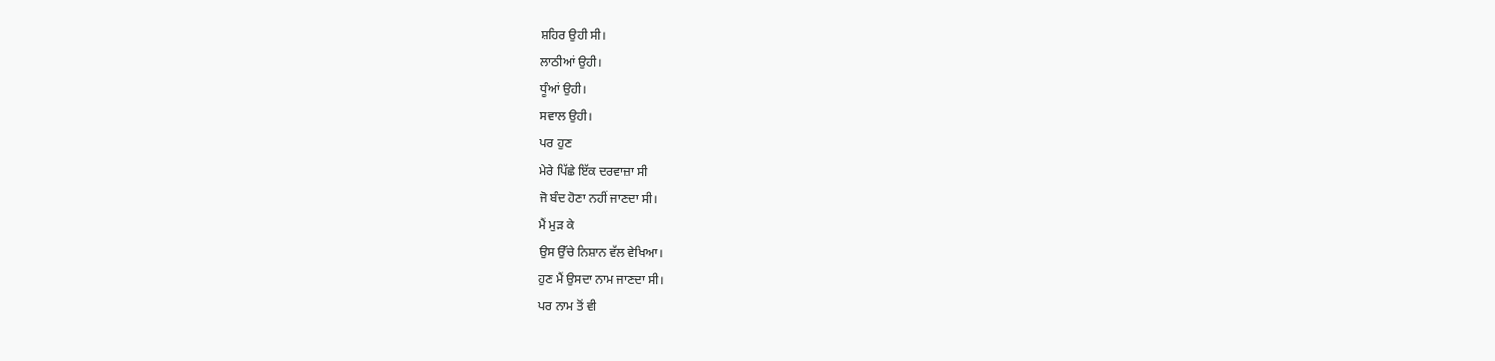ਸ਼ਹਿਰ ਉਹੀ ਸੀ।
ਲਾਠੀਆਂ ਉਹੀ।
ਧੂੰਆਂ ਉਹੀ।
ਸਵਾਲ ਉਹੀ।
ਪਰ ਹੁਣ
ਮੇਰੇ ਪਿੱਛੇ ਇੱਕ ਦਰਵਾਜ਼ਾ ਸੀ
ਜੋ ਬੰਦ ਹੋਣਾ ਨਹੀਂ ਜਾਣਦਾ ਸੀ।
ਮੈਂ ਮੁੜ ਕੇ
ਉਸ ਉੱਚੇ ਨਿਸ਼ਾਨ ਵੱਲ ਵੇਖਿਆ।
ਹੁਣ ਮੈਂ ਉਸਦਾ ਨਾਮ ਜਾਣਦਾ ਸੀ।
ਪਰ ਨਾਮ ਤੋਂ ਵੀ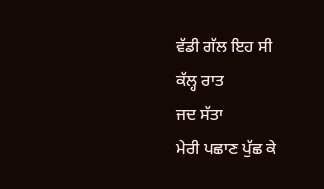ਵੱਡੀ ਗੱਲ ਇਹ ਸੀ
ਕੱਲ੍ਹ ਰਾਤ
ਜਦ ਸੱਤਾ
ਮੇਰੀ ਪਛਾਣ ਪੁੱਛ ਕੇ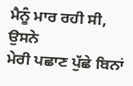ਮੈਨੂੰ ਮਾਰ ਰਹੀ ਸੀ,
ਉਸਨੇ
ਮੇਰੀ ਪਛਾਣ ਪੁੱਛੇ ਬਿਨਾਂ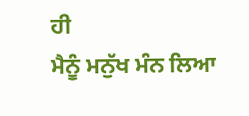ਹੀ
ਮੈਨੂੰ ਮਨੁੱਖ ਮੰਨ ਲਿਆ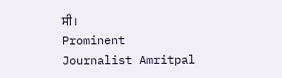ਸੀ।
Prominent Journalist Amritpal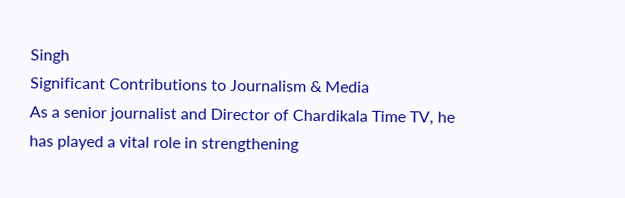Singh
Significant Contributions to Journalism & Media
As a senior journalist and Director of Chardikala Time TV, he has played a vital role in strengthening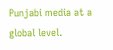Punjabi media at a global level.